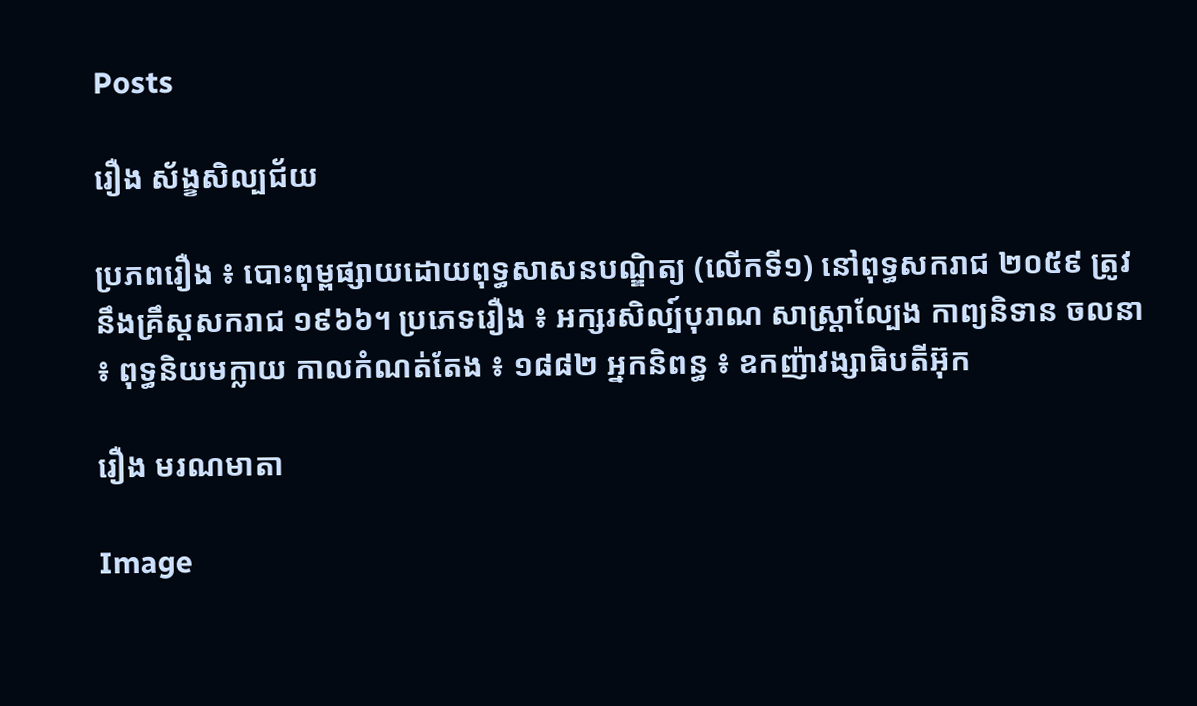Posts

រឿង ស័ង្ខសិល្បជ័យ

ប្រភពរឿង ៖ បោះពុម្ពផ្សាយដោយពុទ្ធសាសនបណ្ឌិត្យ (លើកទី១) នៅពុទ្ធសករាជ ២០៥៩ ត្រូវនឹងគ្រឹស្តសករាជ ១៩៦៦។ ប្រភេទរឿង ៖ អក្សរសិល្ប៍បុរាណ សាស្ត្រាល្បែង កាព្យនិទាន ចលនា ៖ ពុទ្ធនិយមក្លាយ កាលកំណត់តែង ៖ ១៨៨២ អ្នកនិពន្ធ ៖ ឧកញ៉ាវង្សាធិបតីអ៊ុក

រឿង មរណមាតា

Image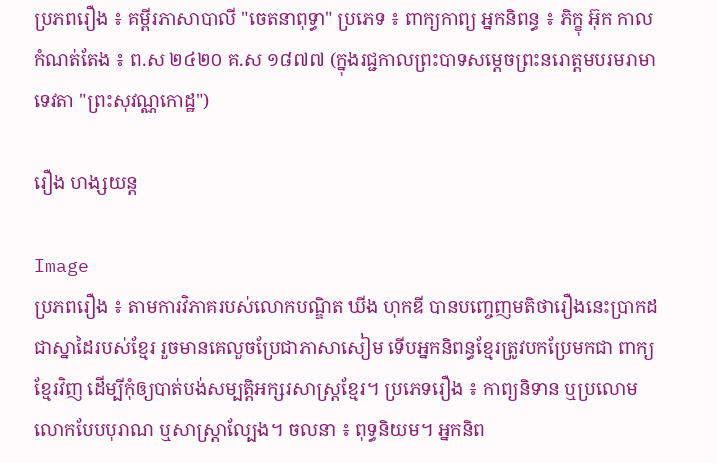ប្រភពរឿង ៖ គម្ពីរភាសាបាលី "ចេតនាពុទ្ធា" ប្រភេទ ៖ ពាក្យកាព្យ អ្នកនិពន្ធ ៖ ភិក្ខុ អ៊ុក កាលកំណត់តែង ៖ ព.ស ២៤២០ គ.ស ១៨៧៧ (ក្នុងរជ្ជកាលព្រះបាទសម្តេចព្រះនរោត្តមបរមរាមាទេវតា "ព្រះសុវណ្ណកោដ្ឋ")

រឿង ហង្សយន្ត

Image
ប្រភពរឿង ៖ តាមការវិភាគរបស់លោកបណ្ឌិត ឃីង ហុកឌី បានបញ្ចេញមតិថារឿងនេះប្រាកដជាស្នាដៃរបស់ខ្មែរ រួចមានគេលួចប្រែជាភាសាសៀម ទើបអ្នកនិពន្ធខ្មែរត្រូវបកប្រែមកជា ពាក្យខ្មែរវិញ ដើម្បីកុំឲ្យបាត់បង់សម្បត្តិអក្សរសាស្ត្រខ្មែរ។ ប្រភេទរឿង ៖ កាព្យនិទាន ឬប្រលោមលោកបែបបុរាណ ឬសាស្ត្រាល្បែង។ ចលនា ៖ ពុទ្ធនិយម។ អ្នកនិព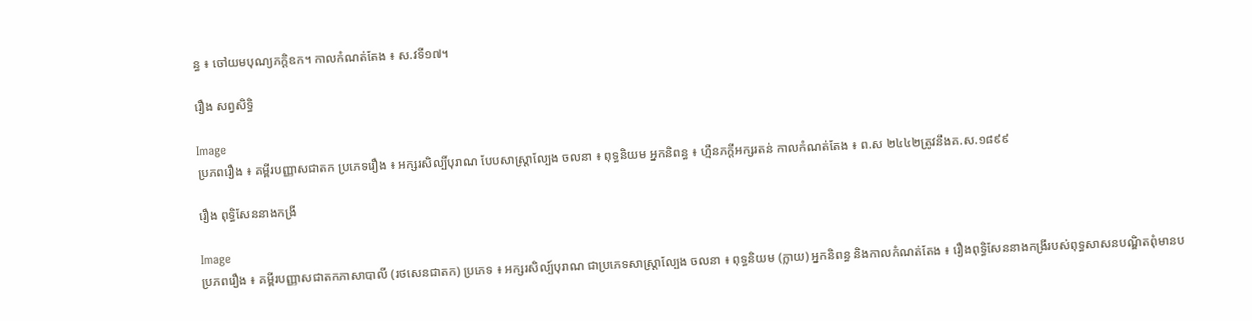ន្ធ ៖ ចៅយមបុណ្យភក្តិឧក។ កាលកំណត់តែង ៖ ស.វទី១៧។

រឿង សព្វសិទ្ធិ

Image
ប្រភពរឿង ៖ គម្ពីរបញ្ញាសជាតក ប្រភេទរឿង ៖ អក្សរសិល្បិ៍បុរាណ បែបសាស្ត្រាល្បែង ចលនា ៖ ពុទ្ធនិយម អ្នកនិពន្ធ ៖ ហ្មឺនភក្តីអក្សរតន់ កាលកំណត់តែង ៖ ព.ស ២៤៤២ត្រូវនឹងគ.ស.១៨៩៩

រឿង ពុទ្ធិសែននាងកង្រី

Image
ប្រភពរឿង ៖ គម្ពីរបញ្ញាសជាតកភាសាបាលី (រថសេនជាតក) ប្រភេទ ៖ អក្សរសិល្ប៍បុរាណ ជាប្រភេទសាស្ត្រាល្បែង ចលនា ៖ ពុទ្ធនិយម (ក្លាយ) អ្នកនិពន្ធ និងកាលកំណត់តែង ៖ រឿងពុទ្ធិសែននាងកង្រីរបស់ពុទ្ធសាសនបណ្ឌិតពុំមានប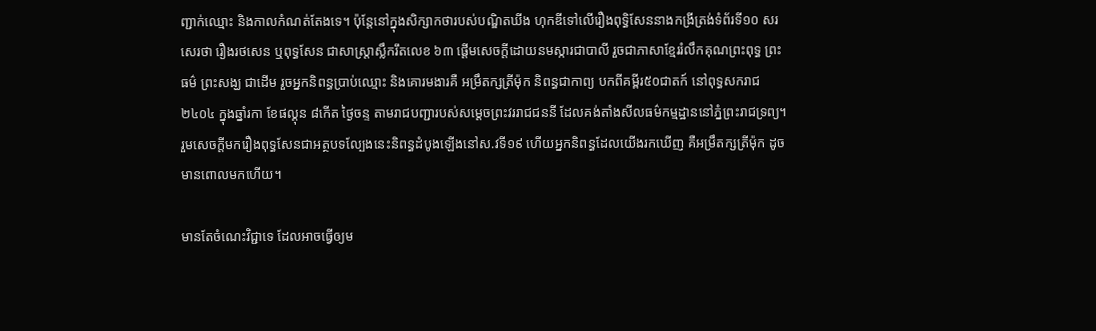ញ្ជាក់ឈ្មោះ និងកាលកំណត់តែងទេ។ ប៉ុន្តែនៅក្នុងសិក្សាកថារបស់បណ្ឌិតឃីង ហុកឌីទៅលើរឿងពុទ្ធិសែននាងកង្រីត្រង់ទំព័រទី១០ សរសេរថា រឿងរថសេន ឬពុទ្ធសែន ជាសាស្ត្រាស្លឹករឹតលេខ ៦៣ ផ្តើមសេចក្តីដោយនមស្ការជាបាលី រួចជាភាសាខ្មែររំលឹកគុណព្រះពុទ្ធ ព្រះធម៌ ព្រះសង្ឃ ជាដើម រួចអ្នកនិពន្ធប្រាប់ឈ្មោះ និងគោរមងារគឺ អម្រឹតក្សត្រីម៉ុក និពន្ធជាកាព្យ បកពីគម្ពីរ៥០ជាតក៍ នៅពុទ្ធសករាជ២៤០៤ ក្នុងឆ្នាំរកា ខែផល្គុន ៨កើត ថ្ងៃចន្ទ តាមរាជបញ្ជារបស់សម្តេចព្រះវររាជជននី ដែលគង់តាំងសីលធម៌កម្មដ្ឋាននៅភ្នំព្រះរាជទ្រព្យ។ រួមសេចក្តីមករឿងពុទ្ធសែនជាអត្ថបទល្បែងនេះនិពន្ធដំបូងឡើងនៅស.វទី១៩ ហើយអ្នកនិពន្ធដែលយើងរកឃើញ គឺអម្រឹតក្សត្រីម៉ុក ដូចមានពោលមកហើយ។

មានតែចំណេះវិជ្ជាទេ ដែលអាចធ្វើឲ្យម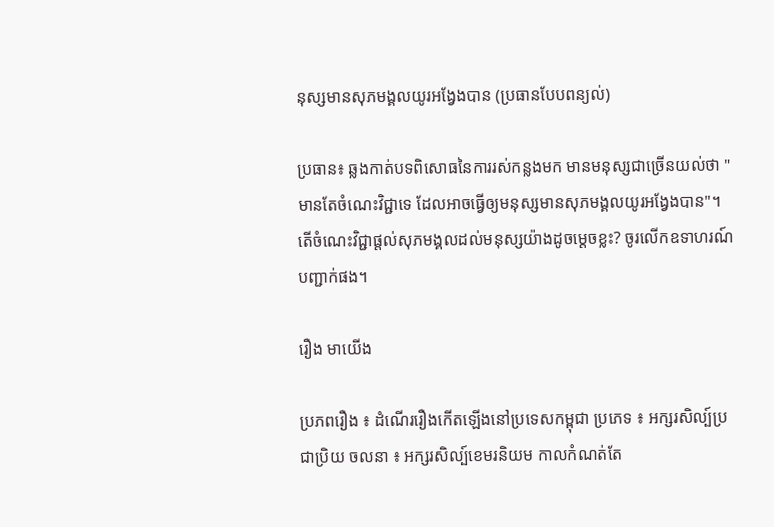នុស្សមានសុភមង្គលយូរអង្វែងបាន (ប្រធានបែបពន្យល់)

ប្រធាន៖ ឆ្លងកាត់បទពិសោធនៃការរស់កន្លងមក មានមនុស្សជាច្រើនយល់ថា "មានតែចំណេះវិជ្ជាទេ ដែលអាចធ្វើឲ្យមនុស្សមានសុភមង្គលយូរអង្វែងបាន"។ តើចំណេះវិជ្ជាផ្តល់សុភមង្គលដល់មនុស្សយ៉ាងដូចម្តេចខ្លះ? ចូរលើកឧទាហរណ៍បញ្ជាក់ផង។

រឿង មាយើង

ប្រភពរឿង ៖ ដំណើររឿងកើតឡើងនៅប្រទេសកម្ពុជា ប្រភេទ ៖ អក្សរសិល្ប៍ប្រជាប្រិយ ចលនា ៖ អក្សរសិល្ប៍ខេមរនិយម កាលកំណត់តែ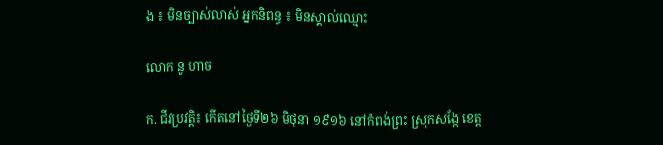ង ៖ មិនច្បាស់លាស់ អ្នកនិពន្ធ ៖ មិនស្គាល់ឈ្មោះ

លោក នូ ហាច

ក. ជីវប្រវត្តិ៖ កើតនៅថ្ងៃទី២៦ មិថុនា ១៩១៦ នៅកំពង់ព្រះ ស្រុកសង្កែ ខេត្ត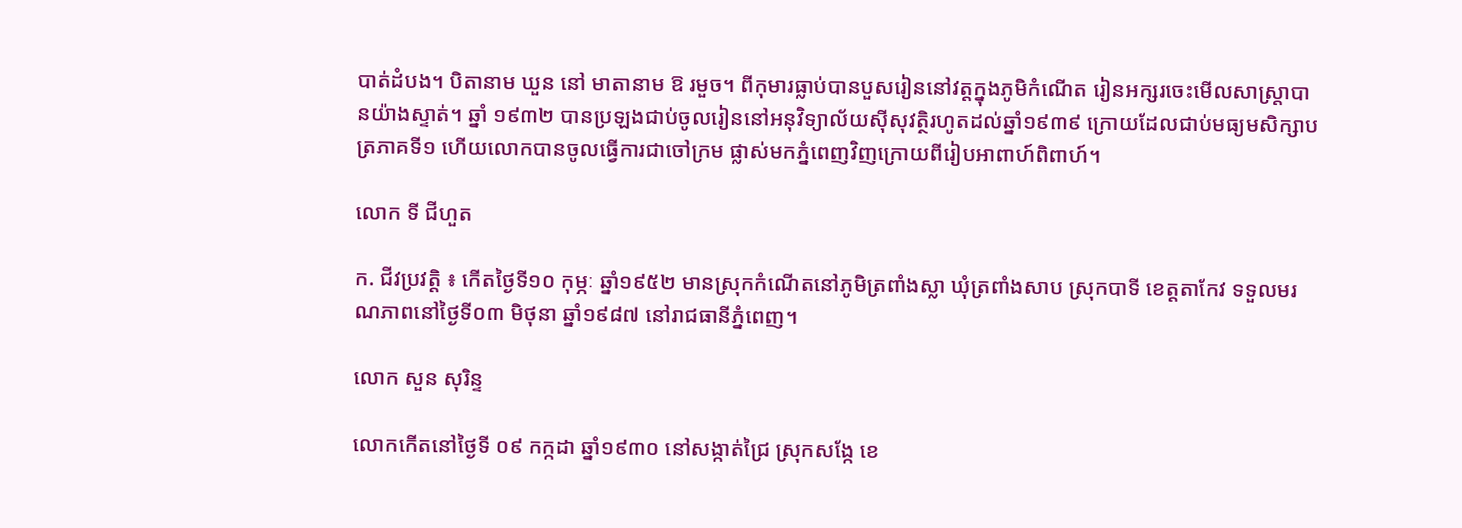បាត់ដំបង។ បិតានាម ឃួន នៅ មាតានាម ឱ រមួច។ ពីកុមារធ្លាប់បានបួសរៀននៅវត្តក្នុងភូមិកំណើត រៀនអក្សរចេះមើលសាស្ត្រាបានយ៉ាងស្ទាត់។ ឆ្នាំ ១៩៣២ បានប្រឡងជាប់ចូលរៀននៅអនុវិទ្យាល័យស៊ីសុវត្ថិរហូតដល់ឆ្នាំ១៩៣៩ ក្រោយដែលជាប់មធ្យមសិក្សាបត្រភាគទី១ ហើយលោកបានចូលធ្វើការជាចៅក្រម ផ្លាស់មកភ្នំពេញវិញក្រោយពីរៀបអាពាហ៍ពិពាហ៍។

លោក ទី ជីហួត

ក. ជីវប្រវត្តិ ៖ កើតថ្ងៃទី១០ កុម្ភៈ ឆ្នាំ១៩៥២ មានស្រុកកំណើតនៅភូមិត្រពាំងស្លា ឃុំត្រពាំងសាប ស្រុកបាទី ខេត្តតាកែវ ទទួលមរណភាពនៅថ្ងៃទី០៣ មិថុនា ឆ្នាំ១៩៨៧ នៅរាជធានីភ្នំពេញ។

លោក សួន សុរិន្ទ

លោកកើតនៅថ្ងៃទី ០៩ កក្កដា ឆ្នាំ១៩៣០ នៅសង្កាត់ជ្រៃ ស្រុកសង្កែ ខេ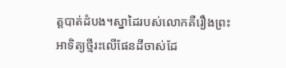ត្តបាត់ដំបង។ស្នាដៃរបស់លោកគឺរឿងព្រះអាទិត្យថ្មីរះលើផែនដីចាស់ដែ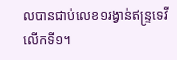លបានជាប់លេខ១រង្វាន់ឥន្ទ្រទេវីលើកទី១។